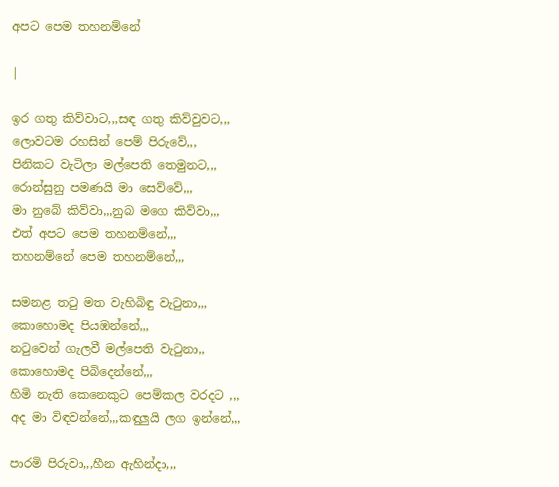අපට පෙම තහනම්නේ

|

ඉර ගතු කිව්වාට,,,සඳ ගතු කිව්වුවට,,,
ලොවටම රහසින් පෙම් පිරුවේ,,,
පිනිකට වැටිලා මල්පෙති තෙමුනට,,,
රොන්සුනු පමණයි මා සෙව්වේ,,,
මා නුබේ කිව්වා,,,නුබ මගෙ කිව්වා,,,
එත් අපට පෙම තහනම්නේ,,,
තහනම්නේ පෙම තහනම්නේ,,,

සමනළ තටු මත වැහිබිඳු වැටුනා,,,
කොහොමද පියඹන්නේ,,,
නටුවෙන් ගැලවී මල්පෙති වැටුනා,,
කොහොමද පිබිදෙන්නේ,,,
හිමි නැති කෙනෙකුට පෙම්කල වරදට ,,,
අද මා විඳවන්නේ,,,කඳුලුයි ලග ඉන්නේ,,,

පාරමි පිරුවා,,,හීන ඇහින්දා,,,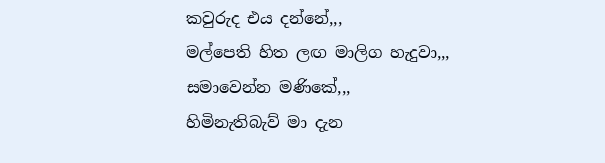කවුරුද එය දන්නේ,,,
මල්පෙති හිත ලඟ මාලිග හැදුවා,,,
සමාවෙන්න මණිකේ,,,
හිමිනැතිබැව් මා දැන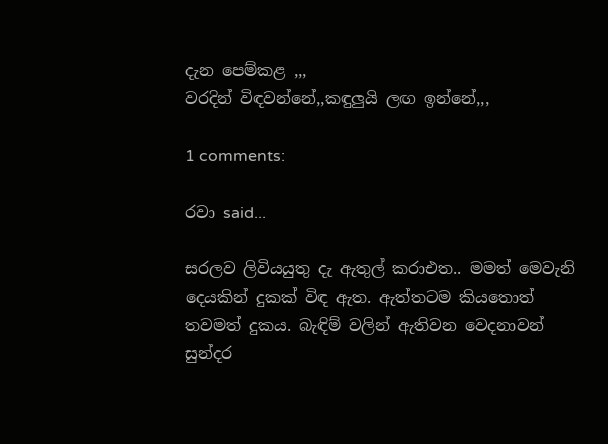දැන පෙම්කළ ,,,
වරදින් විඳවන්නේ,,කඳුලුයි ලඟ ඉන්නේ,,,

1 comments:

රවා said...

සරලව ලිවියයුතු දැ ඇතුල් කරාඑත.. මමත් මෙවැනි දෙයකින් දුකක් විඳ ඇත. ඇත්තටම කියතොත් තවමත් දුකය. බැඳිම් වලින් ඇතිවන වෙදනාවන් සුන්දර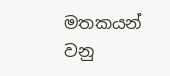මතකයන් වනු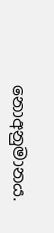නොඅනුමානය.